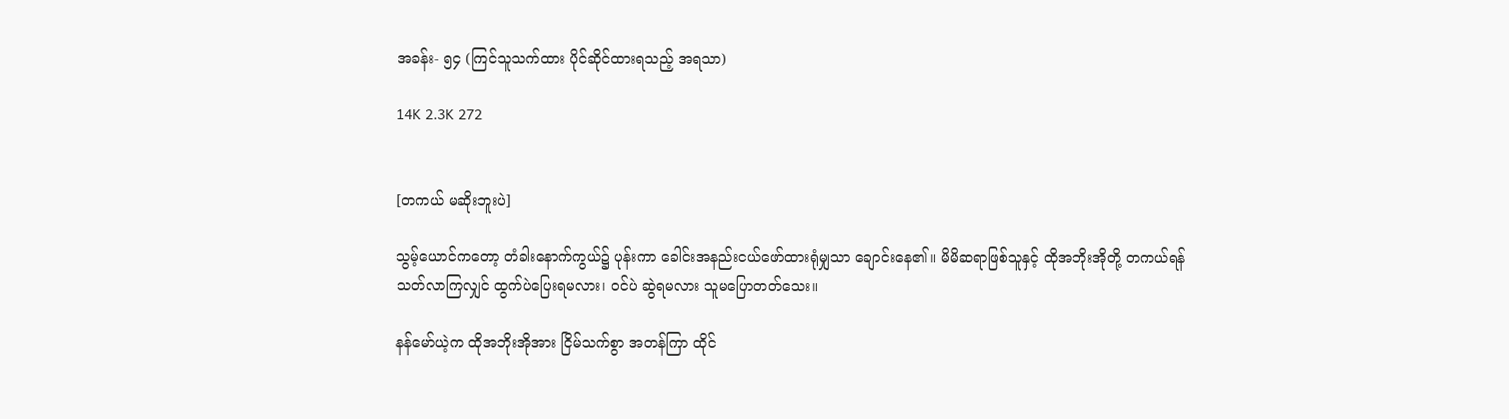အခန်း- ၅၄ (ကြင်သူသက်ထား ပိုင်ဆိုင်ထားရသည့် အရသာ)

14K 2.3K 272


[တကယ် မဆိုးဘူးပဲ]

သွမ့်ယောင်ကတော့ တံခါးနောက်ကွယ်၌ ပုန်းကာ ခေါင်းအနည်းငယ်ဖော်ထားရုံမျှသာ ချောင်းနေ၏။ မိမိဆရာဖြစ်သူနှင့် ထိုအဘိုးအိုတို့ တကယ်ရန်သတ်လာကြလျှင် ထွက်ပဲပြေးရမလား၊ ၀င်ပဲ ဆွဲရမလား သူမပြောတတ်သေး။

နန်မော်ယဲ့က ထိုအဘိုးအိုအား ငြိမ်သက်စွာ အတန်ကြာ ထိုင်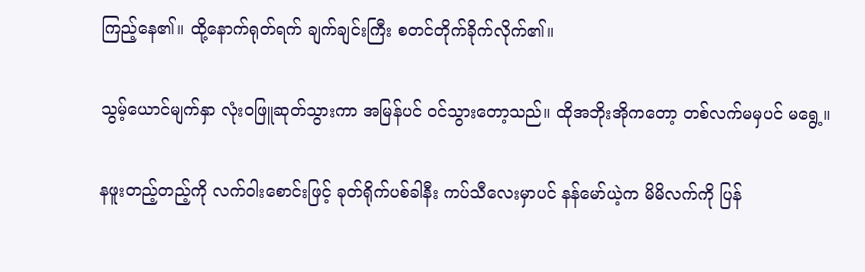ကြည့်နေ၏။ ထို့နောက်ရုတ်ရက် ချက်ချင်းကြီး စတင်တိုက်ခိုက်လိုက်၏။

သွမ့်ယောင်မျက်နှာ လုံး၀ဖြူဆုတ်သွားကာ အမြန်ပင် ၀င်သွားတော့သည်။ ထိုအဘိုးအိုကတော့ တစ်လက်မမှပင် မရွေ့။

နဖူးတည့်တည့်ကို လက်ဝါးစောင်းဖြင့် ခုတ်ရိုက်ပစ်ခါနီး ကပ်သီလေးမှာပင် နန်မော်ယဲ့က မိမိလက်ကို ပြန်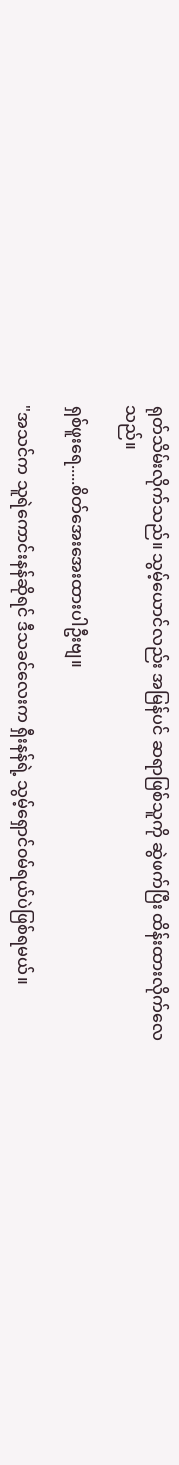ရုတ်သိမ်းလိုက်သည်။ သွမ့်ယောင်လည်း အမြန်ပင် ဆရာဖြစ်သူကို ဆွဲဖက်ပြီး ထိန်းထားလိုက်လေသည်။

ရှစ်ဖူးရေ.....စိတ်အေးအေးထားပါဦးဗျ။

"အသင်က သူရဲကောင်းနန်ဆိုရင် ဒီသခင်လေးက ရှီးနန်ရဲ့ သွမ့်ရှောင်၀မ်ရယ်ပဲဖြစ်ရမယ်။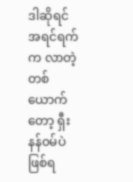ဒါဆိုရင် အရင်ရက်က လာတဲ့တစ်ယောက်တော့ ရှီးနန်၀မ်ပဲဖြစ်ရ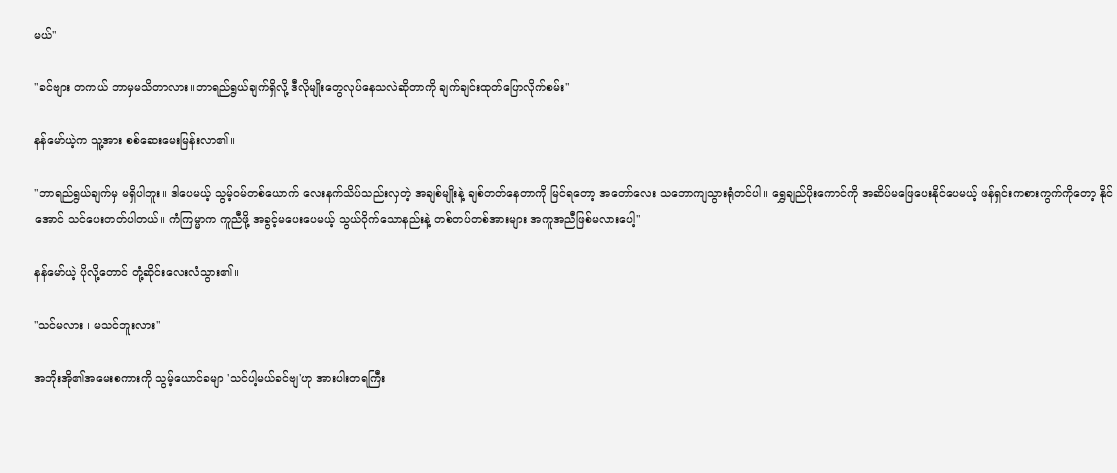မယ်"

"ခင်ဗျား တကယ် ဘာမှမသိတာလား။ဘာရည်ရွယ်ချက်ရှိလို့ ဒီလိုမျိုးတွေလုပ်နေသလဲဆိုတာကို ချက်ချင်းထုတ်ပြောလိုက်စမ်း"

နန်မော်ယဲ့က သူ့အား စစ်ဆေးမေးမြန်းလာ၏။

"ဘာရည်ရွယ်ချက်မှ မရှိပါဘူး။ ဒါပေမယ့် သွမ့်၀မ်တစ်ယောက် လေးနက်သိပ်သည်းလှတဲ့ အချစ်မျိုးနဲ့ ချစ်တတ်နေတာကို မြင်ရတော့ အတော်လေး သဘောကျသွားရုံတင်ပါ။ ရွှေချည်ပိုးကောင်ကို အဆိပ်မဖြေပေးနိုင်ပေမယ့် ဖန်ရှင်းကစားကွက်ကိုတော့ နိုင်အောင် သင်ပေးတတ်ပါတယ်။ ကံကြမ္မာက ကူညီဖို့ အခွင့်မပေးပေမယ့် သွယ်ဝိုက်သောနည်းနဲ့ တစ်တပ်တစ်အားများ အကူအညီဖြစ်မလားပေါ့"

နန်မော်ယဲ့ ပိုလို့တောင် တုံ့ဆိုင်းလေးလံသွား၏။

"သင်မလား ၊ မသင်ဘူးလား"

အဘိုးအို၏အမေးစကားကို သွမ့်ယောင်ခမျာ 'သင်ပါ့မယ်ခင်ဗျ'ဟု အားပါးတရကြီး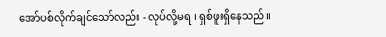အော်ပစ်လိုက်ချင်သော်လည်း - လုပ်လို့မရ ၊ ရှစ်ဖူးရှိနေသည်။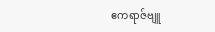ဧကရာဇ်ဗျူ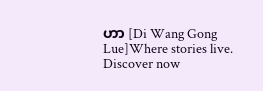ဟာ [Di Wang Gong Lue]Where stories live. Discover now